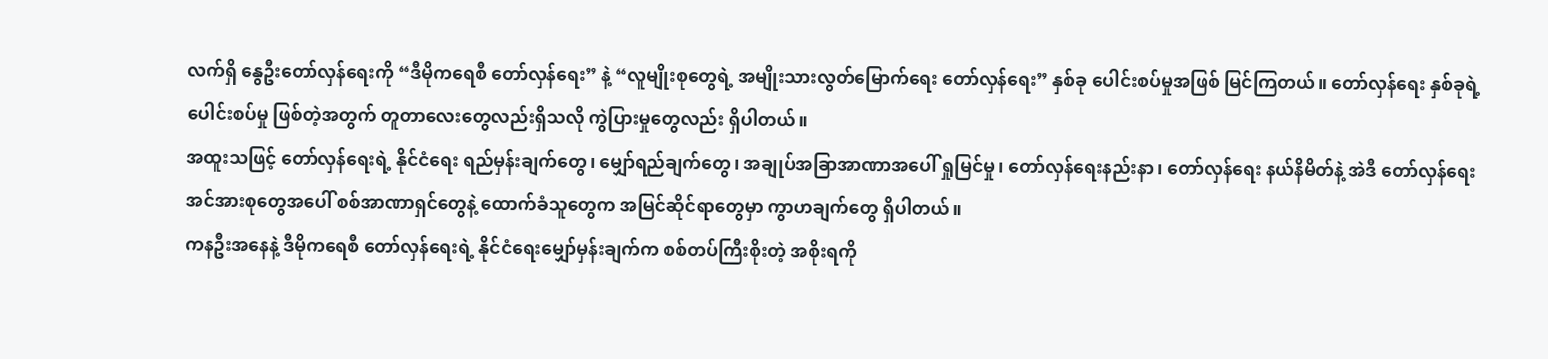လက်ရှိ နွေဦးတော်လှန်ရေးကို “ဒီမိုကရေစီ တော်လှန်ရေး” နဲ့ “လူမျိုးစုတွေရဲ့ အမျိုးသားလွတ်မြောက်ရေး တော်လှန်ရေး” နှစ်ခု ပေါင်းစပ်မှုအဖြစ် မြင်ကြတယ်။ တော်လှန်ရေး နှစ်ခုရဲ့ ပေါင်းစပ်မှု ဖြစ်တဲ့အတွက် တူတာလေးတွေလည်းရှိသလို ကွဲပြားမှုတွေလည်း ရှိပါတယ်။
အထူးသဖြင့် တော်လှန်ရေးရဲ့ နိုင်ငံရေး ရည်မှန်းချက်တွေ၊ မျှော်ရည်ချက်တွေ၊ အချုပ်အခြာအာဏာအပေါ် ရှုမြင်မှု၊ တော်လှန်ရေးနည်းနာ၊ တော်လှန်ရေး နယ်နိမိတ်နဲ့ အဲဒီ တော်လှန်ရေးအင်အားစုတွေအပေါ် စစ်အာဏာရှင်တွေနဲ့ ထောက်ခံသူတွေက အမြင်ဆိုင်ရာတွေမှာ ကွာဟချက်တွေ ရှိပါတယ်။
ကနဦးအနေနဲ့ ဒီမိုကရေစီ တော်လှန်ရေးရဲ့ နိုင်ငံရေးမျှော်မှန်းချက်က စစ်တပ်ကြီးစိုးတဲ့ အစိုးရကို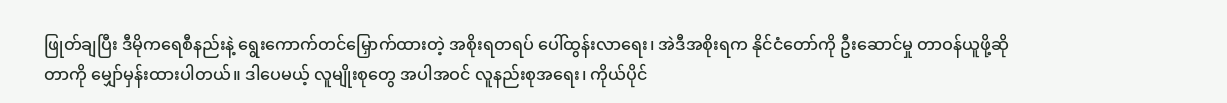ဖြုတ်ချပြီး ဒီမိုကရေစီနည်းနဲ့ ရွေးကောက်တင်မြှောက်ထားတဲ့ အစိုးရတရပ် ပေါ်ထွန်းလာရေး၊ အဲဒီအစိုးရက နိုင်ငံတော်ကို ဦးဆောင်မှု တာဝန်ယူဖို့ဆိုတာကို မျှော်မှန်းထားပါတယ်။ ဒါပေမယ့် လူမျိုးစုတွေ အပါအဝင် လူနည်းစုအရေး၊ ကိုယ်ပိုင်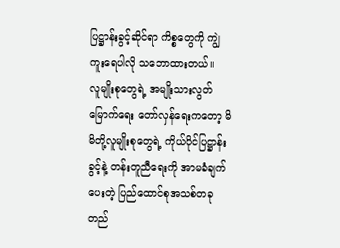ပြဋ္ဌာန်းခွင့်ဆိုင်ရာ ကိစ္စတွေကို ကျွဲကူးရေပါလို သဘောထားတယ်။
လူမျိုးစုတွေရဲ့ အမျိုးသားလွတ်မြောက်ရေး တော်လှန်ရေးကတော့ မိမိတို့လူမျိုးစုတွေရဲ့ ကိုယ်ပိုင်ပြဋ္ဌာန်းခွင့်နဲ့ တန်းတူညီရေးကို အာမခံချက်ပေးတဲ့ ပြည်ထောင်စုအသစ်တခု တည်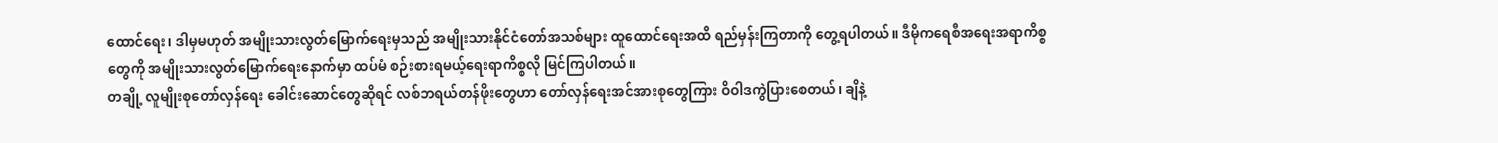ထောင်ရေး၊ ဒါမှမဟုတ် အမျိုးသားလွတ်မြောက်ရေးမှသည် အမျိုးသားနိုင်ငံတော်အသစ်များ ထူထောင်ရေးအထိ ရည်မှန်းကြတာကို တွေ့ရပါတယ်။ ဒီမိုကရေစီအရေးအရာကိစ္စတွေကို အမျိုးသားလွတ်မြောက်ရေးနောက်မှာ ထပ်မံ စဉ်းစားရမယ့်ရေးရာကိစ္စလို မြင်ကြပါတယ်။
တချို့ လူမျိုးစုတော်လှန်ရေး ခေါင်းဆောင်တွေဆိုရင် လစ်ဘရယ်တန်ဖိုးတွေဟာ တော်လှန်ရေးအင်အားစုတွေကြား ဝိဝါဒကွဲပြားစေတယ်၊ ချိနဲ့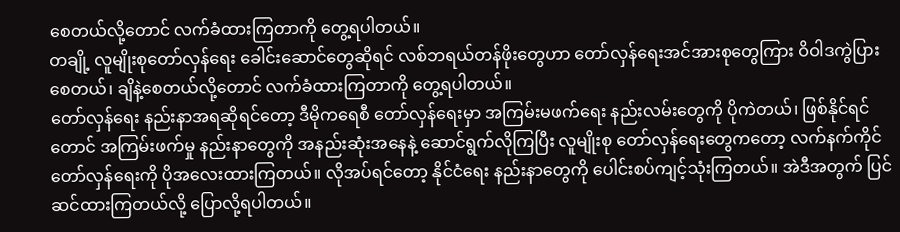စေတယ်လို့တောင် လက်ခံထားကြတာကို တွေ့ရပါတယ်။
တချို့ လူမျိုးစုတော်လှန်ရေး ခေါင်းဆောင်တွေဆိုရင် လစ်ဘရယ်တန်ဖိုးတွေဟာ တော်လှန်ရေးအင်အားစုတွေကြား ဝိဝါဒကွဲပြားစေတယ်၊ ချိနဲ့စေတယ်လို့တောင် လက်ခံထားကြတာကို တွေ့ရပါတယ်။
တော်လှန်ရေး နည်းနာအရဆိုရင်တော့ ဒီမိုကရေစီ တော်လှန်ရေးမှာ အကြမ်းမဖက်ရေး နည်းလမ်းတွေကို ပိုကဲတယ်၊ ဖြစ်နိုင်ရင်တောင် အကြမ်းဖက်မှု နည်းနာတွေကို အနည်းဆုံးအနေနဲ့ ဆောင်ရွက်လိုကြပြီး လူမျိုးစု တော်လှန်ရေးတွေကတော့ လက်နက်ကိုင်တော်လှန်ရေးကို ပိုအလေးထားကြတယ်။ လိုအပ်ရင်တော့ နိုင်ငံရေး နည်းနာတွေကို ပေါင်းစပ်ကျင့်သုံးကြတယ်။ အဲဒီအတွက် ပြင်ဆင်ထားကြတယ်လို့ ပြောလို့ရပါတယ်။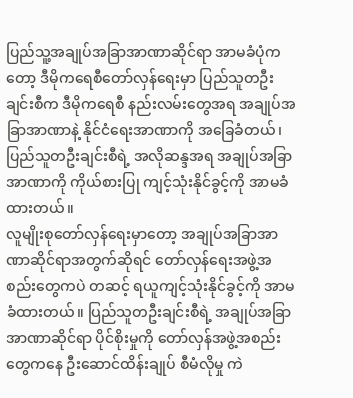ပြည်သူ့အချုပ်အခြာအာဏာဆိုင်ရာ အာမခံပုံကတော့ ဒီမိုကရေစီတော်လှန်ရေးမှာ ပြည်သူတဦးချင်းစီက ဒီမိုကရေစီ နည်းလမ်းတွေအရ အချုပ်အခြာအာဏာနဲ့ နိုင်ငံရေးအာဏာကို အခြေခံတယ်၊ ပြည်သူတဦးချင်းစီရဲ့ အလိုဆန္ဒအရ အချုပ်အခြာအာဏာကို ကိုယ်စားပြု ကျင့်သုံးနိုင်ခွင့်ကို အာမခံထားတယ်။
လူမျိုးစုတော်လှန်ရေးမှာတော့ အချုပ်အခြာအာဏာဆိုင်ရာအတွက်ဆိုရင် တော်လှန်ရေးအဖွဲ့အစည်းတွေကပဲ တဆင့် ရယူကျင့်သုံးနိုင်ခွင့်ကို အာမခံထားတယ်။ ပြည်သူတဦးချင်းစီရဲ့ အချုပ်အခြာအာဏာဆိုင်ရာ ပိုင်စိုးမှုကို တော်လှန်အဖွဲ့အစည်းတွေကနေ ဦးဆောင်ထိန်းချုပ် စီမံလိုမှု ကဲ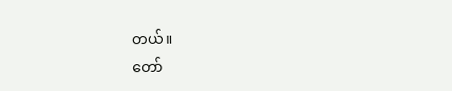တယ်။
တော်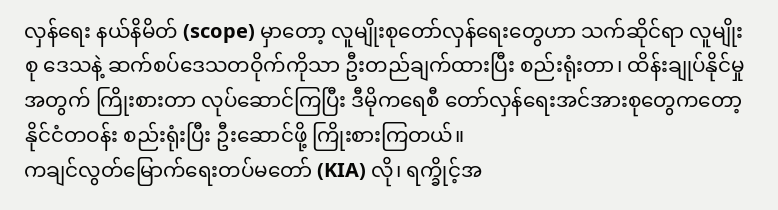လှန်ရေး နယ်နိမိတ် (scope) မှာတော့ လူမျိုးစုတော်လှန်ရေးတွေဟာ သက်ဆိုင်ရာ လူမျိုးစု ဒေသနဲ့ ဆက်စပ်ဒေသတဝိုက်ကိုသာ ဦးတည်ချက်ထားပြီး စည်းရုံးတာ၊ ထိန်းချုပ်နိုင်မှုအတွက် ကြိုးစားတာ လုပ်ဆောင်ကြပြီး ဒီမိုကရေစီ တော်လှန်ရေးအင်အားစုတွေကတော့ နိုင်ငံတဝန်း စည်းရုံးပြီး ဦးဆောင်ဖို့ ကြိုးစားကြတယ်။
ကချင်လွတ်မြောက်ရေးတပ်မတော် (KIA) လို၊ ရက္ခိုင့်အ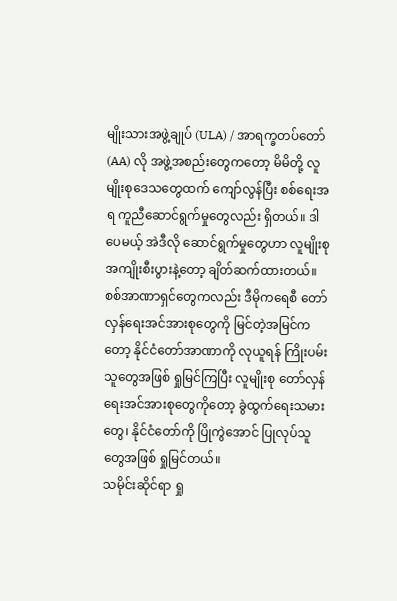မျိုးသားအဖွဲ့ချုပ် (ULA) / အာရက္ခတပ်တော် (AA) လို အဖွဲ့အစည်းတွေကတော့ မိမိတို့ လူမျိုးစုဒေသတွေထက် ကျော်လွန်ပြီး စစ်ရေးအရ ကူညီဆောင်ရွက်မှုတွေလည်း ရှိတယ်။ ဒါပေမယ့် အဲဒီလို ဆောင်ရွက်မှုတွေဟာ လူမျိုးစုအကျိုးစီးပွားနဲ့တော့ ချိတ်ဆက်ထားတယ်။
စစ်အာဏာရှင်တွေကလည်း ဒီမိုကရေစီ တော်လှန်ရေးအင်အားစုတွေကို မြင်တဲ့အမြင်ကတော့ နိုင်ငံတော်အာဏာကို လုယူရန် ကြိုးပမ်းသူတွေအဖြစ် ရှုမြင်ကြပြီး လူမျိုးစု တော်လှန်ရေးအင်အားစုတွေကိုတော့ ခွဲထွက်ရေးသမားတွေ၊ နိုင်ငံတော်ကို ပြိုကွဲအောင် ပြုလုပ်သူတွေအဖြစ် ရှုမြင်တယ်။
သမိုင်းဆိုင်ရာ ရှု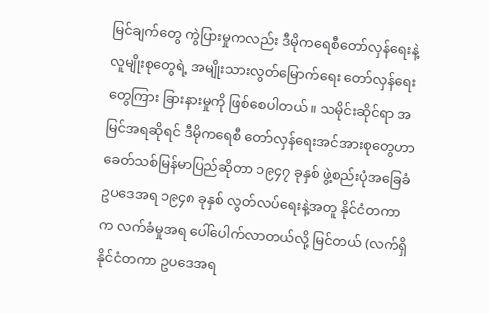မြင်ချက်တွေ ကွဲပြားမှုကလည်း ဒီမိုကရေစီတော်လှန်ရေးနဲ့ လူမျိုးစုတွေရဲ့ အမျိုးသားလွတ်မြောက်ရေး တော်လှန်ရေးတွေကြား ခြားနားမှုကို ဖြစ်စေပါတယ်။ သမိုင်းဆိုင်ရာ အမြင်အရဆိုရင် ဒီမိုကရေစီ တော်လှန်ရေးအင်အားစုတွေဟာ ခေတ်သစ်မြန်မာပြည်ဆိုတာ ၁၉၄၇ ခုနှစ် ဖွဲ့စည်းပုံအခြေခံဥပဒေအရ ၁၉၄၈ ခုနှစ် လွတ်လပ်ရေးနဲ့အတူ နိုင်ငံတကာက လက်ခံမှုအရ ပေါ်ပေါက်လာတယ်လို့ မြင်တယ် (လက်ရှိ နိုင်ငံတကာ ဥပဒေအရ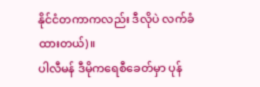နိုင်ငံတကာကလည်း ဒီလိုပဲ လက်ခံထားတယ်)။
ပါလီမန် ဒီမိုကရေစီခေတ်မှာ ပုန်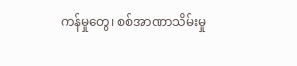ကန်မှုတွေ၊ စစ်အာဏာသိမ်းမှု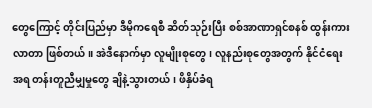တွေကြောင့် တိုင်းပြည်မှာ ဒီမိုကရေစီ ဆိတ်သုဉ်းပြီး စစ်အာဏာရှင်စနစ် ထွန်းကားလာတာ ဖြစ်တယ်။ အဲဒီနောက်မှာ လူမျိုးစုတွေ၊ လူနည်းစုတွေအတွက် နိုင်ငံရေးအရ တန်းတူညီမျှမှုတွေ ချိနဲ့သွားတယ်၊ ဖိနှိပ်ခံရ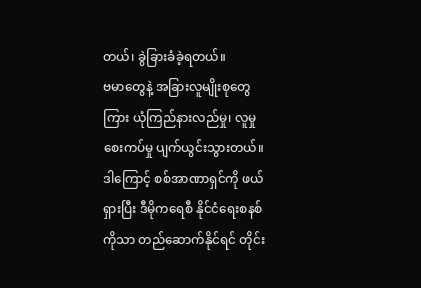တယ်၊ ခွဲခြားခံခဲ့ရတယ်။
ဗမာတွေနဲ့ အခြားလူမျိုးစုတွေကြား ယုံကြည်နားလည်မှု၊ လူမှုစေးကပ်မှု ပျက်ယွင်းသွားတယ်။ ဒါကြောင့် စစ်အာဏာရှင်ကို ဖယ်ရှားပြီး ဒီမိုကရေစီ နိုင်ငံရေးစနစ်ကိုသာ တည်ဆောက်နိုင်ရင် တိုင်း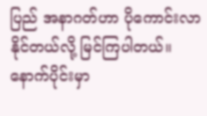ပြည် အနာဂတ်ဟာ ပိုကောင်းလာနိုင်တယ်လို့ မြင်ကြပါတယ်။
နောက်ပိုင်းမှာ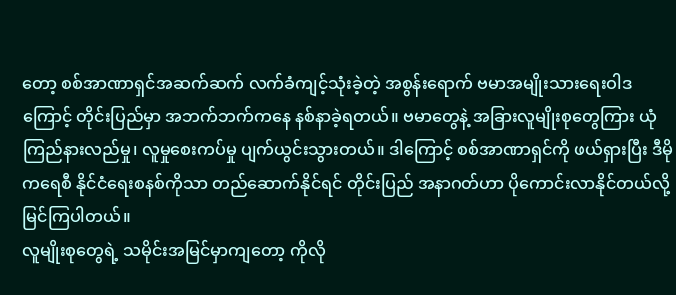တော့ စစ်အာဏာရှင်အဆက်ဆက် လက်ခံကျင့်သုံးခဲ့တဲ့ အစွန်းရောက် ဗမာအမျိုးသားရေးဝါဒကြောင့် တိုင်းပြည်မှာ အဘက်ဘက်ကနေ နစ်နာခဲ့ရတယ်။ ဗမာတွေနဲ့ အခြားလူမျိုးစုတွေကြား ယုံကြည်နားလည်မှု၊ လူမှုစေးကပ်မှု ပျက်ယွင်းသွားတယ်။ ဒါကြောင့် စစ်အာဏာရှင်ကို ဖယ်ရှားပြီး ဒီမိုကရေစီ နိုင်ငံရေးစနစ်ကိုသာ တည်ဆောက်နိုင်ရင် တိုင်းပြည် အနာဂတ်ဟာ ပိုကောင်းလာနိုင်တယ်လို့ မြင်ကြပါတယ်။
လူမျိုးစုတွေရဲ့ သမိုင်းအမြင်မှာကျတော့ ကိုလို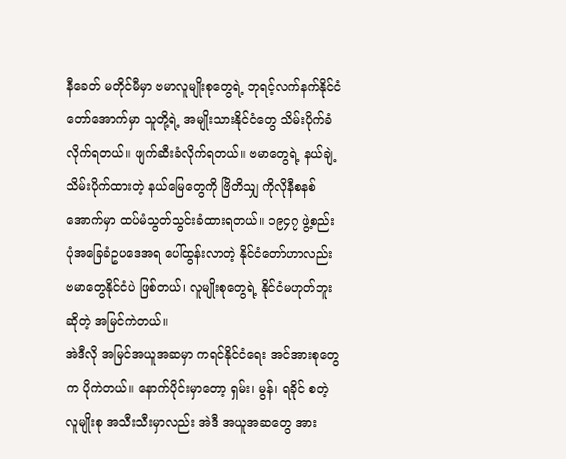နီခေတ် မတိုင်မီမှာ ဗမာလူမျိုးစုတွေရဲ့ ဘုရင့်လက်နက်နိုင်ငံတော်အောက်မှာ သူတို့ရဲ့ အမျိုးသားနိုင်ငံတွေ သိမ်းပိုက်ခံလိုက်ရတယ်။ ဖျက်ဆီးခံလိုက်ရတယ်။ ဗမာတွေရဲ့ နယ်ချဲ့သိမ်းပိုက်ထားတဲ့ နယ်မြေတွေကို ဗြိတိသျှ ကိုလိုနီစနစ်အောက်မှာ ထပ်မံသွတ်သွင်းခံထားရတယ်။ ၁၉၄၇ ဖွဲ့စည်းပုံအခြေခံဥပဒေအရ ပေါ်ထွန်းလာတဲ့ နိုင်ငံတော်ဟာလည်း ဗမာတွေနိုင်ငံပဲ ဖြစ်တယ်၊ လူမျိုးစုတွေရဲ့ နိုင်ငံမဟုတ်ဘူးဆိုတဲ့ အမြင်ကဲတယ်။
အဲဒီလို အမြင်အယူအဆမှာ ကရင်နိုင်ငံရေး အင်အားစုတွေက ပိုကဲတယ်။ နောက်ပိုင်းမှာတော့ ရှမ်း၊ မွန်၊ ရခိုင် စတဲ့ လူမျိုးစု အသီးသီးမှာလည်း အဲဒီ အယူအဆတွေ အား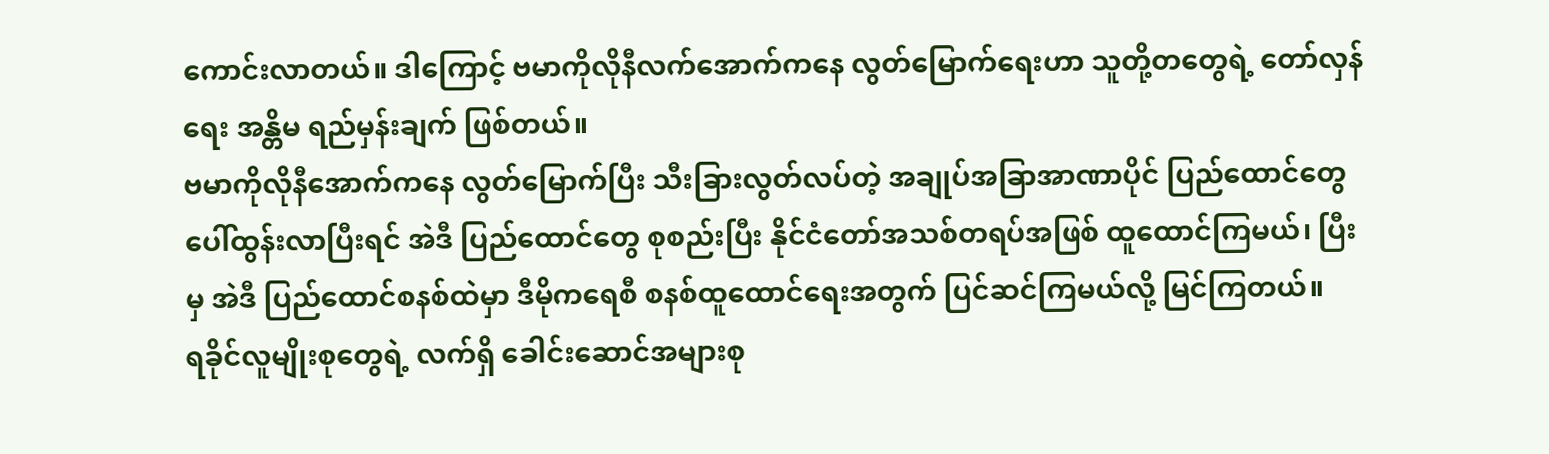ကောင်းလာတယ်။ ဒါကြောင့် ဗမာကိုလိုနီလက်အောက်ကနေ လွတ်မြောက်ရေးဟာ သူတို့တတွေရဲ့ တော်လှန်ရေး အန္တိမ ရည်မှန်းချက် ဖြစ်တယ်။
ဗမာကိုလိုနီအောက်ကနေ လွတ်မြောက်ပြီး သီးခြားလွတ်လပ်တဲ့ အချုပ်အခြာအာဏာပိုင် ပြည်ထောင်တွေ ပေါ်ထွန်းလာပြီးရင် အဲဒီ ပြည်ထောင်တွေ စုစည်းပြီး နိုင်ငံတော်အသစ်တရပ်အဖြစ် ထူထောင်ကြမယ်၊ ပြီးမှ အဲဒီ ပြည်ထောင်စနစ်ထဲမှာ ဒီမိုကရေစီ စနစ်ထူထောင်ရေးအတွက် ပြင်ဆင်ကြမယ်လို့ မြင်ကြတယ်။
ရခိုင်လူမျိုးစုတွေရဲ့ လက်ရှိ ခေါင်းဆောင်အများစု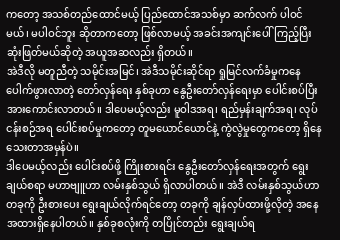ကတော့ အသစ်တည်ထောင်မယ့် ပြည်ထောင်အသစ်မှာ ဆက်လက် ပါဝင်မယ်၊ မပါဝင်ဘူး ဆိုတာကတော့ ဖြစ်လာမယ့် အခင်းအကျင်းပေါ် ကြည့်ပြီး ဆုံးဖြတ်မယ်ဆိုတဲ့ အယူအဆလည်း ရှိတယ်။
အဲဒီလို မတူညီတဲ့ သမိုင်းအမြင်၊ အဲဒီသမိုင်းဆိုင်ရာ ရှုမြင်လက်ခံမှုကနေ ပေါက်ဖွားလာတဲ့ တော်လှန်ရေး နှစ်ခုဟာ နွေဦးတော်လှန်ရေးမှာ ပေါင်းစပ်ပြီး အားကောင်းလာတယ်။ ဒါပေမယ့်လည်း မူဝါဒအရ၊ ရည်မှန်းချက်အရ၊ လုပ်ငန်းစဉ်အရ ပေါင်းစပ်မှုကတော့ တူမယောင်ယောင်နဲ့ ကွဲလွဲမှုတွေကတော့ ရှိနေသေးတာအမှန်ပဲ။
ဒါပေမယ့်လည်း ပေါင်းစပ်ဖို့ ကြိုးစားရင်း နွေဦးတော်လှန်ရေးအတွက် ရွေးချယ်စရာ မဟာဗျူဟာ လမ်းနှစ်သွယ် ရှိလာပါတယ်။ အဲဒီ လမ်းနှစ်သွယ်ဟာ တခုကို ဦးစားပေး ရွေးချယ်လိုက်ရင်တော့ တခုကို ချန်လှပ်ထားဖို့လိုတဲ့ အနေအထားရှိနေပါတယ်။ နှစ်ခုစလုံးကို တပြိုင်တည်း ရွေးချယ်ရ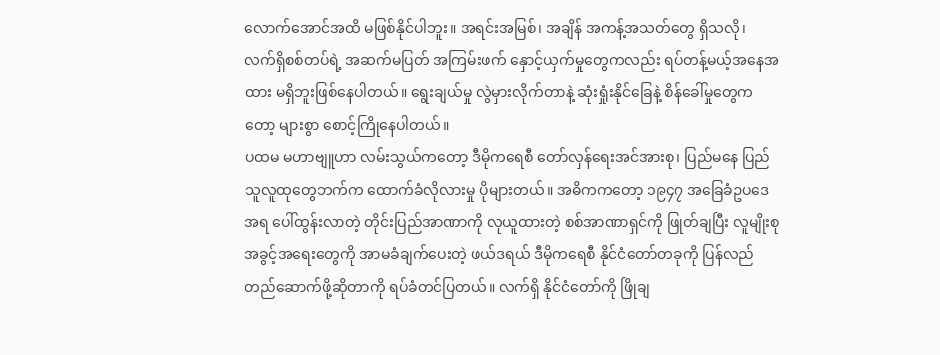လောက်အောင်အထိ မဖြစ်နိုင်ပါဘူး။ အရင်းအမြစ်၊ အချိန် အကန့်အသတ်တွေ ရှိသလို၊ လက်ရှိစစ်တပ်ရဲ့ အဆက်မပြတ် အကြမ်းဖက် နှောင့်ယှက်မှုတွေကလည်း ရပ်တန့်မယ့်အနေအထား မရှိဘူးဖြစ်နေပါတယ်။ ရွေးချယ်မှု လွဲမှားလိုက်တာနဲ့ ဆုံးရှုံးနိုင်ခြေနဲ့ စိန်ခေါ်မှုတွေကတော့ များစွာ စောင့်ကြိုနေပါတယ်။
ပထမ မဟာဗျူဟာ လမ်းသွယ်ကတော့ ဒီမိုကရေစီ တော်လှန်ရေးအင်အားစု၊ ပြည်မနေ ပြည်သူလူထုတွေဘက်က ထောက်ခံလိုလားမှု ပိုများတယ်။ အဓိကကတော့ ၁၉၄၇ အခြေခံဥပဒေအရ ပေါ်ထွန်းလာတဲ့ တိုင်းပြည်အာဏာကို လုယူထားတဲ့ စစ်အာဏာရှင်ကို ဖြုတ်ချပြီး လူမျိုးစုအခွင့်အရေးတွေကို အာမခံချက်ပေးတဲ့ ဖယ်ဒရယ် ဒီမိုကရေစီ နိုင်ငံတော်တခုကို ပြန်လည် တည်ဆောက်ဖို့ဆိုတာကို ရပ်ခံတင်ပြတယ်။ လက်ရှိ နိုင်ငံတော်ကို ဖြိုချ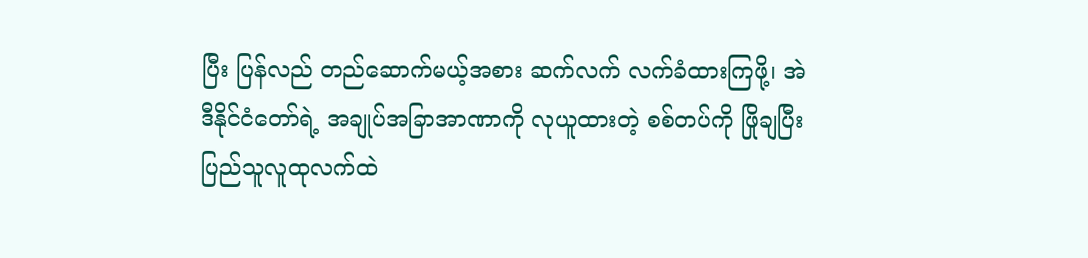ပြီး ပြန်လည် တည်ဆောက်မယ့်အစား ဆက်လက် လက်ခံထားကြဖို့၊ အဲဒီနိုင်ငံတော်ရဲ့ အချုပ်အခြာအာဏာကို လုယူထားတဲ့ စစ်တပ်ကို ဖြိုချပြီး ပြည်သူလူထုလက်ထဲ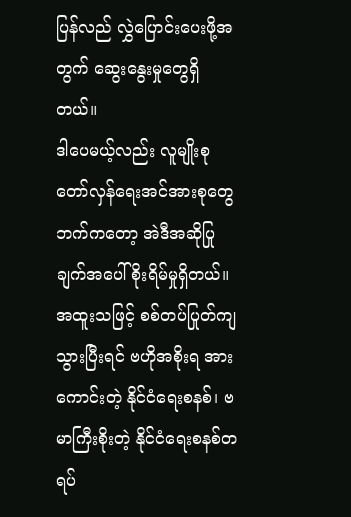ပြန်လည် လွှဲပြောင်းပေးဖို့အတွက် ဆွေးနွေးမှုတွေရှိတယ်။
ဒါပေမယ့်လည်း လူမျိုးစု တော်လှန်ရေးအင်အားစုတွေဘက်ကတော့ အဲဒီအဆိုပြုချက်အပေါ် စိုးရိမ်မှုရှိတယ်။ အထူးသဖြင့် စစ်တပ်ပြုတ်ကျသွားပြီးရင် ဗဟိုအစိုးရ အားကောင်းတဲ့ နိုင်ငံရေးစနစ်၊ ဗမာကြီးစိုးတဲ့ နိုင်ငံရေးစနစ်တရပ်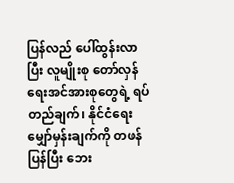ပြန်လည် ပေါ်ထွန်းလာပြီး လူမျိုးစု တော်လှန်ရေးအင်အားစုတွေရဲ့ ရပ်တည်ချက်၊ နိုင်ငံရေး မျှော်မှန်းချက်ကို တဖန်ပြန်ပြီး ဘေး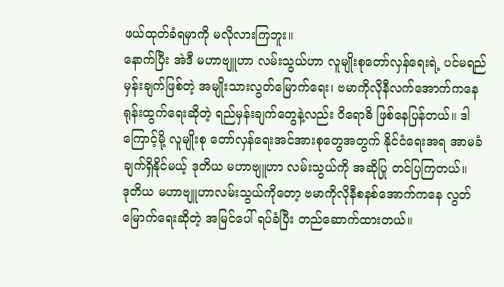ဖယ်ထုတ်ခံရမှာကို မလိုလားကြဘူး။
နောက်ပြီး အဲဒီ မဟာဗျူဟာ လမ်းသွယ်ဟာ လူမျိုးစုတော်လှန်ရေးရဲ့ ပင်မရည်မှန်းချက်ဖြစ်တဲ့ အမျိုးသားလွတ်မြောက်ရေး၊ ဗမာကိုလိုနီလက်အောက်ကနေ ရုန်းထွက်ရေးဆိုတဲ့ ရည်မှန်းချက်တွေနဲ့လည်း ဝိရောဓိ ဖြစ်နေပြန်တယ်။ ဒါကြောင့်မို့ လူမျိုးစု တော်လှန်ရေးအင်အားစုတွေအတွက် နိုင်ငံရေးအရ အာမခံချက်ရှိနိုင်မယ့် ဒုတိယ မဟာဗျူဟာ လမ်းသွယ်ကို အဆိုပြု တင်ပြကြတယ်။
ဒုတိယ မဟာဗျူဟာလမ်းသွယ်ကိုတော့ ဗမာကိုလိုနီစနစ်အောက်ကနေ လွတ်မြောက်ရေးဆိုတဲ့ အမြင်ပေါ် ရပ်ခံပြီး တည်ဆောက်ထားတယ်။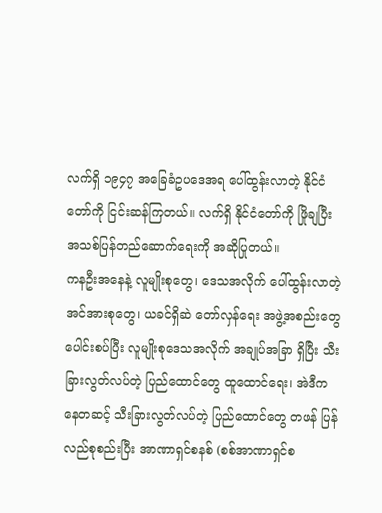လက်ရှိ ၁၉၄၇ အခြေခံဥပဒေအရ ပေါ်ထွန်းလာတဲ့ နိုင်ငံတော်ကို ငြင်းဆန်ကြတယ်။ လက်ရှိ နိုင်ငံတော်ကို ဖြိုချပြီး အသစ်ပြန်တည်ဆောက်ရေးကို အဆိုပြုတယ်။
ကနဦးအနေနဲ့ လူမျိုးစုတွေ၊ ဒေသအလိုက် ပေါ်ထွန်းလာတဲ့ အင်အားစုတွေ၊ ယခင်ရှိဆဲ တော်လှန်ရေး အဖွဲ့အစည်းတွေ ပေါင်းစပ်ပြီး လူမျိုးစုဒေသအလိုက် အချုပ်အခြာ ရှိပြီး သီးခြားလွတ်လပ်တဲ့ ပြည်ထောင်တွေ ထူထောင်ရေး၊ အဲဒီကနေတဆင့် သီးခြားလွတ်လပ်တဲ့ ပြည်ထောင်တွေ တဖန် ပြန်လည်စုစည်းပြီး အာဏာရှင်စနစ် (စစ်အာဏာရှင်စ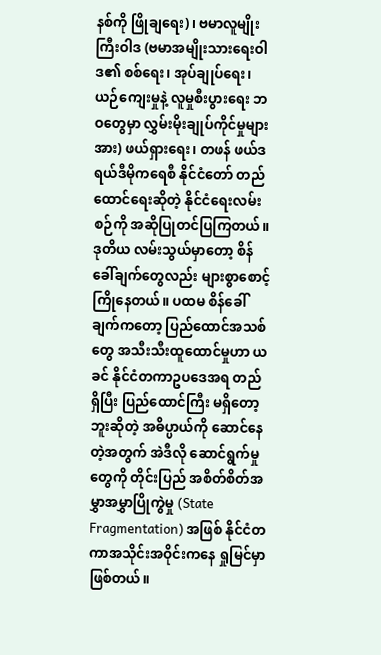နစ်ကို ဖြိုချရေး)၊ ဗမာလူမျိုးကြီးဝါဒ (ဗမာအမျိုးသားရေးဝါဒ၏ စစ်ရေး၊ အုပ်ချုပ်ရေး၊ ယဉ်ကျေးမှုနဲ့ လူမှုစီးပွားရေး ဘဝတွေမှာ လွှမ်းမိုးချုပ်ကိုင်မှုများအား) ဖယ်ရှားရေး၊ တဖန် ဖယ်ဒရယ်ဒီမိုကရေစီ နိုင်ငံတော် တည်ထောင်ရေးဆိုတဲ့ နိုင်ငံရေးလမ်းစဉ်ကို အဆိုပြုတင်ပြကြတယ်။
ဒုတိယ လမ်းသွယ်မှာတော့ စိန်ခေါ်ချက်တွေလည်း များစွာစောင့်ကြိုနေတယ်။ ပထမ စိန်ခေါ်ချက်ကတော့ ပြည်ထောင်အသစ်တွေ အသီးသီးထူထောင်မှုဟာ ယခင် နိုင်ငံတကာဥပဒေအရ တည်ရှိပြီး ပြည်ထောင်ကြီး မရှိတော့ဘူးဆိုတဲ့ အဓိပ္ပာယ်ကို ဆောင်နေတဲ့အတွက် အဲဒီလို ဆောင်ရွက်မှုတွေကို တိုင်းပြည် အစိတ်စိတ်အမွှာအမွှာပြိုကွဲမှု (State Fragmentation) အဖြစ် နိုင်ငံတကာအသိုင်းအဝိုင်းကနေ ရှုမြင်မှာဖြစ်တယ်။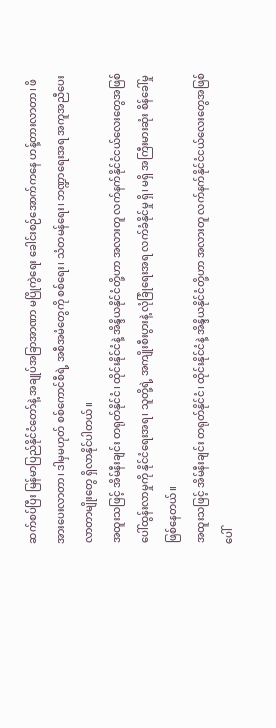ဆက်စပ်ပြီး မြန်မာပြည်နိုင်ငံတော်နဲ့ အချုပ်အခြာအာဏာ မပြိုကွဲရေး ခေါင်းစဉ်အောက်ကနေ ဟန့်တားလာတာ၊ ဖိအားပေးလာတာ၊ ဒါမှမဟုတ် စစ်ကောင်စီရဲ့ အစီအမံတွေကို စစ်ရေး၊ သံတမန်ရေး၊ ဘဏ္ဍာရေးအရ အကူအညီပေးလာတာမျိုးတွေ ရှိလာနိုင်ပါတယ်။
အထူးသဖြင့် အိမ်နီးချင်း တရုတ်နိုင်ငံ၊ ထိုင်းနိုင်ငံနဲ့ အိန္ဒိယနိုင်ငံတို့ဟာ အလားတူ လက်နက်နိုင်ငံငယ်လေးတွေအဖြစ် ပေါ်ထွန်းလာမှုကို နိုင်ငံရေးအရ၊ သူတို့ရဲ့ အကျိုးစီးပွားနဲ့ လုံခြုံရေးအရ လက်ခံနိုင်မှု ရှိ၊ မရှိ အကြီးမားဆုံး စိန်ခေါ်မှုဖြစ်နေတယ်။
အထူးသဖြင့် အိမ်နီးချင်း တရုတ်နိုင်ငံ၊ ထိုင်းနိုင်ငံနဲ့ အိန္ဒိယနိုင်ငံတို့ဟာ အလားတူ လက်နက်နိုင်ငံငယ်လေးတွေအဖြစ် ပေါ်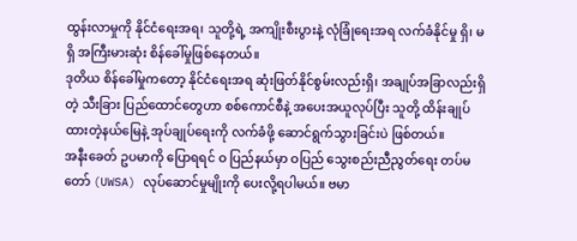ထွန်းလာမှုကို နိုင်ငံရေးအရ၊ သူတို့ရဲ့ အကျိုးစီးပွားနဲ့ လုံခြုံရေးအရ လက်ခံနိုင်မှု ရှိ၊ မရှိ အကြီးမားဆုံး စိန်ခေါ်မှုဖြစ်နေတယ်။
ဒုတိယ စိန်ခေါ်မှုကတော့ နိုင်ငံရေးအရ ဆုံးဖြတ်နိုင်စွမ်းလည်းရှိ၊ အချုပ်အခြာလည်းရှိတဲ့ သီးခြား ပြည်ထောင်တွေဟာ စစ်ကောင်စီနဲ့ အပေးအယူလုပ်ပြီး သူတို့ ထိန်းချုပ်ထားတဲ့နယ်မြေနဲ့ အုပ်ချုပ်ရေးကို လက်ခံဖို့ ဆောင်ရွက်သွားခြင်းပဲ ဖြစ်တယ်။
အနီးခေတ် ဥပမာကို ပြောရရင် ဝ ပြည်နယ်မှာ ဝပြည် သွေးစည်းညီညွတ်ရေး တပ်မတော် (UWSA) လုပ်ဆောင်မှုမျိုးကို ပေးလို့ရပါမယ်။ ဗမာ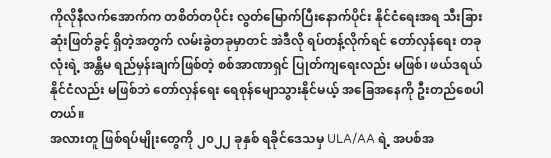ကိုလိုနီလက်အောက်က တစိတ်တပိုင်း လွတ်မြောက်ပြီးနောက်ပိုင်း နိုင်ငံရေးအရ သီးခြားဆုံးဖြတ်ခွင့် ရှိတဲ့အတွက် လမ်းခွဲတခုမှာတင် အဲဒီလို ရပ်တန့်လိုက်ရင် တော်လှန်ရေး တခုလုံးရဲ့ အန္တိမ ရည်မှန်းချက်ဖြစ်တဲ့ စစ်အာဏာရှင် ပြုတ်ကျရေးလည်း မဖြစ်၊ ဖယ်ဒရယ်နိုင်ငံလည်း မဖြစ်ဘဲ တော်လှန်ရေး ရေစုန်မျောသွားနိုင်မယ့် အခြေအနေကို ဦးတည်စေပါတယ်။
အလားတူ ဖြစ်ရပ်မျိုးတွေကို ၂၀၂၂ ခုနှစ် ရခိုင်ဒေသမှ ULA/AA ရဲ့ အပစ်အ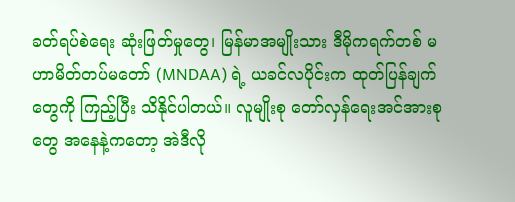ခတ်ရပ်စဲရေး ဆုံးဖြတ်မှုတွေ၊ မြန်မာအမျိုးသား ဒီမိုကရက်တစ် မဟာမိတ်တပ်မတော် (MNDAA) ရဲ့ ယခင်လပိုင်းက ထုတ်ပြန်ချက်တွေကို ကြည့်ပြီး သိနိုင်ပါတယ်။ လူမျိုးစု တော်လှန်ရေးအင်အားစုတွေ အနေနဲ့ကတော့ အဲဒီလို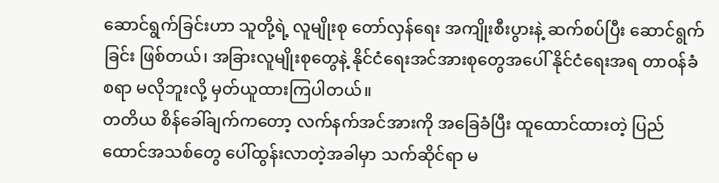ဆောင်ရွက်ခြင်းဟာ သူတို့ရဲ့ လူမျိုးစု တော်လှန်ရေး အကျိုးစီးပွားနဲ့ ဆက်စပ်ပြီး ဆောင်ရွက်ခြင်း ဖြစ်တယ်၊ အခြားလူမျိုးစုတွေနဲ့ နိုင်ငံရေးအင်အားစုတွေအပေါ် နိုင်ငံရေးအရ တာဝန်ခံစရာ မလိုဘူးလို့ မှတ်ယူထားကြပါတယ်။
တတိယ စိန်ခေါ်ချက်ကတော့ လက်နက်အင်အားကို အခြေခံပြီး ထူထောင်ထားတဲ့ ပြည်ထောင်အသစ်တွေ ပေါ်ထွန်းလာတဲ့အခါမှာ သက်ဆိုင်ရာ မ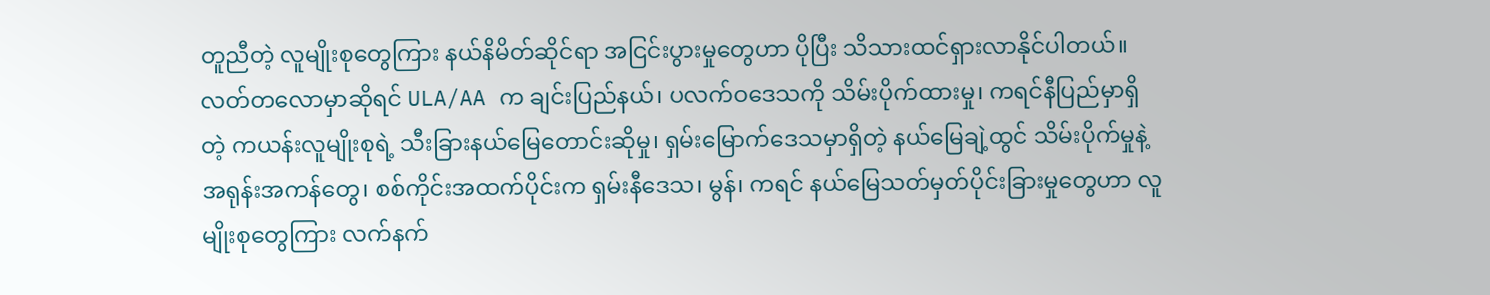တူညီတဲ့ လူမျိုးစုတွေကြား နယ်နိမိတ်ဆိုင်ရာ အငြင်းပွားမှုတွေဟာ ပိုပြီး သိသားထင်ရှားလာနိုင်ပါတယ်။
လတ်တလောမှာဆိုရင် ULA/AA က ချင်းပြည်နယ်၊ ပလက်ဝဒေသကို သိမ်းပိုက်ထားမှု၊ ကရင်နီပြည်မှာရှိတဲ့ ကယန်းလူမျိုးစုရဲ့ သီးခြားနယ်မြေတောင်းဆိုမှု၊ ရှမ်းမြောက်ဒေသမှာရှိတဲ့ နယ်မြေချဲ့ထွင် သိမ်းပိုက်မှုနဲ့ အရုန်းအကန်တွေ၊ စစ်ကိုင်းအထက်ပိုင်းက ရှမ်းနီဒေသ၊ မွန်၊ ကရင် နယ်မြေသတ်မှတ်ပိုင်းခြားမှုတွေဟာ လူမျိုးစုတွေကြား လက်နက်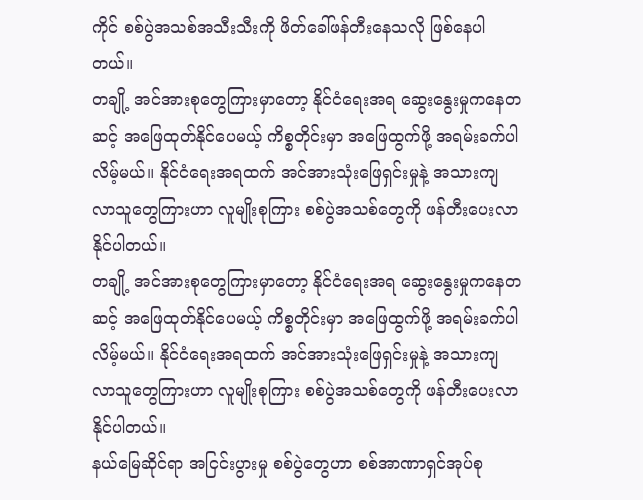ကိုင် စစ်ပွဲအသစ်အသီးသီးကို ဖိတ်ခေါ်ဖန်တီးနေသလို ဖြစ်နေပါတယ်။
တချို့ အင်အားစုတွေကြားမှာတော့ နိုင်ငံရေးအရ ဆွေးနွေးမှုကနေတဆင့် အဖြေထုတ်နိုင်ပေမယ့် ကိစ္စတိုင်းမှာ အဖြေထွက်ဖို့ အရမ်းခက်ပါလိမ့်မယ်။ နိုင်ငံရေးအရထက် အင်အားသုံးဖြေရှင်းမှုနဲ့ အသားကျလာသူတွေကြားဟာ လူမျိုးစုကြား စစ်ပွဲအသစ်တွေကို ဖန်တီးပေးလာနိုင်ပါတယ်။
တချို့ အင်အားစုတွေကြားမှာတော့ နိုင်ငံရေးအရ ဆွေးနွေးမှုကနေတဆင့် အဖြေထုတ်နိုင်ပေမယ့် ကိစ္စတိုင်းမှာ အဖြေထွက်ဖို့ အရမ်းခက်ပါလိမ့်မယ်။ နိုင်ငံရေးအရထက် အင်အားသုံးဖြေရှင်းမှုနဲ့ အသားကျလာသူတွေကြားဟာ လူမျိုးစုကြား စစ်ပွဲအသစ်တွေကို ဖန်တီးပေးလာနိုင်ပါတယ်။
နယ်မြေဆိုင်ရာ အငြင်းပွားမှု စစ်ပွဲတွေဟာ စစ်အာဏာရှင်အုပ်စု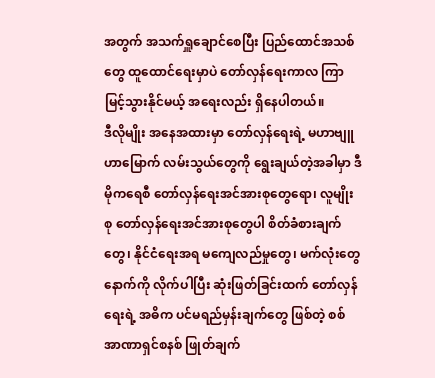အတွက် အသက်ရှူချောင်စေပြီး ပြည်ထောင်အသစ်တွေ ထူထောင်ရေးမှာပဲ တော်လှန်ရေးကာလ ကြာမြင့်သွားနိုင်မယ့် အရေးလည်း ရှိနေပါတယ်။
ဒီလိုမျိုး အနေအထားမှာ တော်လှန်ရေးရဲ့ မဟာဗျူဟာမြောက် လမ်းသွယ်တွေကို ရွေးချယ်တဲ့အခါမှာ ဒီမိုကရေစီ တော်လှန်ရေးအင်အားစုတွေရော၊ လူမျိုးစု တော်လှန်ရေးအင်အားစုတွေပါ စိတ်ခံစားချက်တွေ၊ နိုင်ငံရေးအရ မကျေလည်မှုတွေ၊ မက်လုံးတွေနောက်ကို လိုက်ပါပြီး ဆုံးဖြတ်ခြင်းထက် တော်လှန်ရေးရဲ့ အဓိက ပင်မရည်မှန်းချက်တွေ ဖြစ်တဲ့ စစ်အာဏာရှင်စနစ် ဖြုတ်ချက်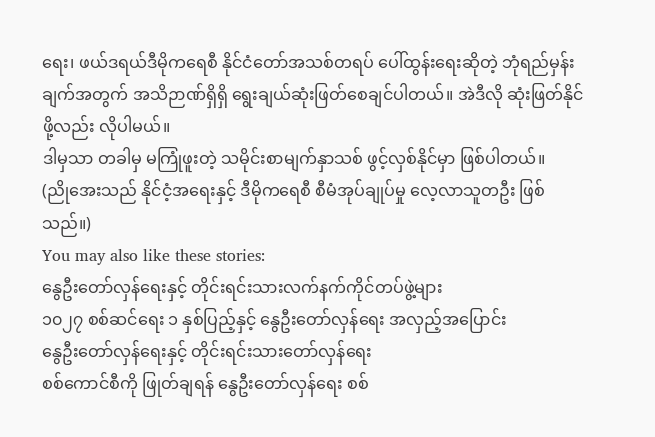ရေး၊ ဖယ်ဒရယ်ဒီမိုကရေစီ နိုင်ငံတော်အသစ်တရပ် ပေါ်ထွန်းရေးဆိုတဲ့ ဘုံရည်မှန်းချက်အတွက် အသိဉာဏ်ရှိရှိ ရွေးချယ်ဆုံးဖြတ်စေချင်ပါတယ်။ အဲဒီလို ဆုံးဖြတ်နိုင်ဖို့လည်း လိုပါမယ်။
ဒါမှသာ တခါမှ မကြုံဖူးတဲ့ သမိုင်းစာမျက်နှာသစ် ဖွင့်လှစ်နိုင်မှာ ဖြစ်ပါတယ်။
(ညိုအေးသည် နိုင်ငံ့အရေးနှင့် ဒီမိုကရေစီ စီမံအုပ်ချုပ်မှု လေ့လာသူတဦး ဖြစ်သည်။)
You may also like these stories:
နွေဦးတော်လှန်ရေးနှင့် တိုင်းရင်းသားလက်နက်ကိုင်တပ်ဖွဲ့များ
၁၀၂၇ စစ်ဆင်ရေး ၁ နှစ်ပြည့်နှင့် နွေဦးတော်လှန်ရေး အလှည့်အပြောင်း
နွေဦးတော်လှန်ရေးနှင့် တိုင်းရင်းသားတော်လှန်ရေး
စစ်ကောင်စီကို ဖြုတ်ချရန် နွေဦးတော်လှန်ရေး စစ်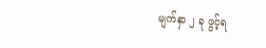မျက်နှာ ၂ ခု ဖွင့်ရ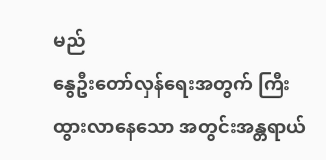မည်
နွေဦးတော်လှန်ရေးအတွက် ကြီးထွားလာနေသော အတွင်းအန္တရာယ်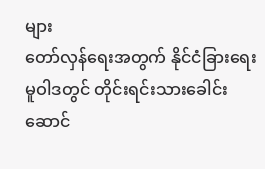များ
တော်လှန်ရေးအတွက် နိုင်ငံခြားရေးမူဝါဒတွင် တိုင်းရင်းသားခေါင်းဆောင်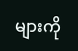များကို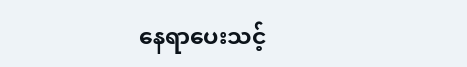နေရာပေးသင့်